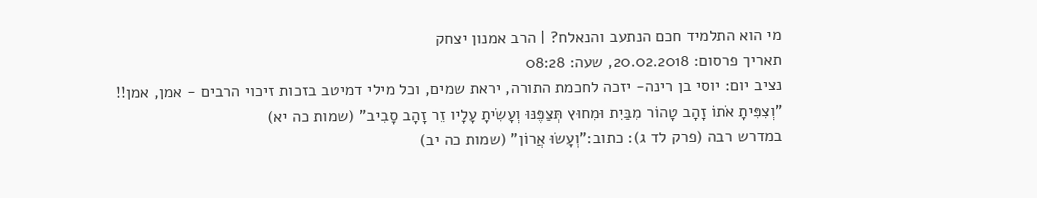מי הוא התלמיד חכם הנתעב והנאלח? | הרב אמנון יצחק
תאריך פרסום: 20.02.2018, שעה: 08:28
נציב יום: יוסי בן רינה- יזכה לחכמת התורה, יראת שמים, וכל מילי דמיטב בזכות זיכוי הרבים - אמן, אמן!!
"וְצִפִּיתָ אֹתוֹ זָהָב טָהוֹר מִבַּיִת וּמִחוּץ תְּצַפֶּנּוּ וְעָשִׂיתָ עָלָיו זֵר זָהָב סָבִיב" (שמות כה יא)
במדרש רבה (פרק לד ג): כתוב:"וְעָשׂוּ אֲרוֹן" (שמות כה יב)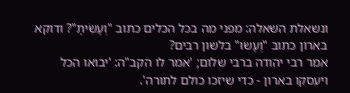ונשאלת השאלה: מפני מה בכל הכלים כתוב "וְעָשִׂיתָ"? ודוקא בארון כתוב "וְעָשׂוּ" בלשון רבים?
אמר רבי יהודה ברבי שלום; 'אמר לו הקב"ה: 'יבואו הכל ויעסקו בארון - כדי שיזכו כולם לתורה'.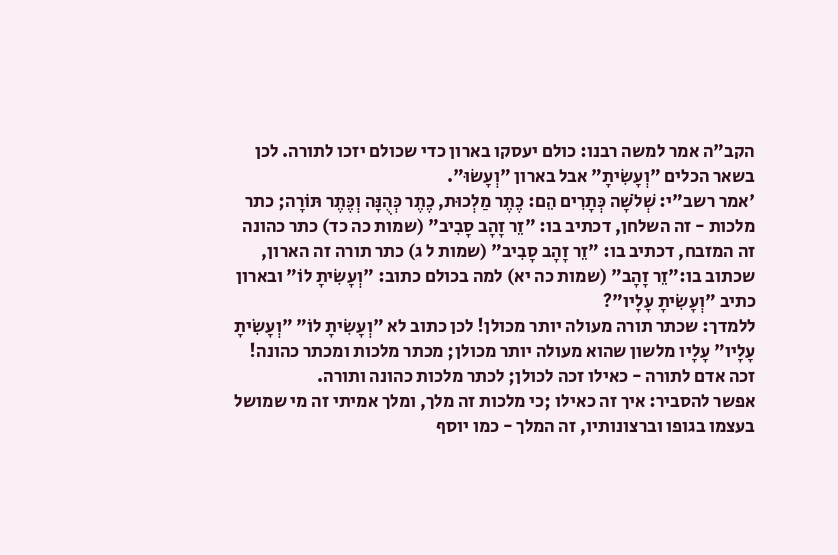הקב"ה אמר למשה רבנו: כולם יעסקו בארון כדי שכולם יזכו לתורה. לכן בשאר הכלים "וְעָשִׂיתָ" אבל בארון "וְעָשׂוּ".
'אמר רשב"י: שְׁלֹשָׁה כְּתָרִים הֵם: כֶתֶר מַלְכוּת, כֶתֶר כְּהֻנָּה וְכֶּתֶר תּוֹרָה; כתר מלכות - זה השלחן, דכתיב בו: "זֵר זָהָב סָבִיב" (שמות כה כד) כתר כהונה זה המזבח, דכתיב בו: "זֵר זָהָב סָבִיב" (שמות ל ג) כתר תורה זה הארון, שכתוב בו:"זֵר זָהָב" (שמות כה יא) למה בכולם כתוב: "וְעָשִׂיתָ לוֹ" ובארון כתיב "וְעָשִׂיתָ עָלָיו"?
ללמדך: שכתר תורה מעולה יותר מכולן! לכן כתוב לא "וְעָשִׂיתָ לוֹ" "וְעָשִׂיתָ עָלָיו" עָלָיו מלשון שהוא מעולה יותר מכולן; מכתר מלכות ומכתר כהונה! זכה אדם לתורה - כאילו זכה לכולן; לכתר מלכות כהונה ותורה.
אפשר להסביר: איך זה כאילו ;כי מלכות זה מלך, ומלך אמיתי זה מי שמושל בעצמו בגופו וברצונותיו, זה המלך - כמו יוסף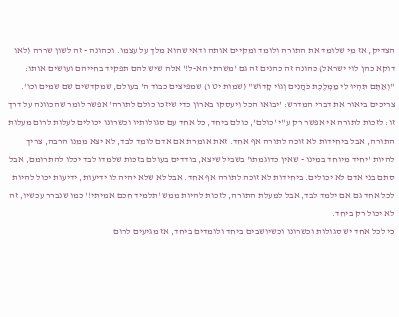הצדיק, אז מי שלומד את התורה ולומד ומקיים אותה ודאי שהוא מלך על עצמו. וכהונה - זה לשון שררה (לאו דוקא כהן לוי ישראל) כהונה זה כהנים זה גם 'משרתי הא-ל!' אלה שיש להם תפקיד בחייהם ועושים אותו: "וְאַתֶּם תִּהְיוּ לִי מַמְלֶכֶת כֹּהֲנִים וְגוֹי קָדוֹשׁ" (שמות יט ו) שמפיצים כבוד ה' בעולם, שמקדשים שם שמים וכו'.
צריכים ביאור את דברי המדרש: 'יבואו הכל ויעסקו בארון כדי שיזכו כולם לתורה' אפשר לומר שהכוונה על דרך זו: לזכות לתורה אי אפשר רק ע"י 'כולם', כולם ביחד, כל אחד עם סגולותיו וכשרונו יכולים לעלות לרום מעלות התורה, אבל ביחידות לא זוכה לתורה אף אחד. זאת אומרת אם אדם לומד לבד, לא יצא ממנו הרבה, צריך להיות 'יחיד מיוחד במינו - שאין כדוגמתו' בשביל שיצא, בודדים בעולם בזכות שלמדו לבד יכלו להתרומם, אבל סתם בני אדם לא יכולים. ביחידות לא זוכה לתורה אף אחד. אבל לא שלא יהיה לו ידיעות, ידיעות יכול להיות לכל אחד גם אם ילמד לבד, אבל למעלת התורה, לזכות להיות ממש 'תלמיד חכם אמיתי!' כמו שנברר עכשיו, זה לא יכול רק ביחד.
כי לכל אחד יש סגולות וכשרונו וכשיושבים ביחד ולומדים ביחד, אז מגיעים לרום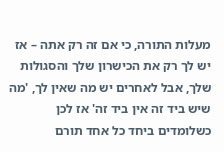מעלות התורה, כי אם זה רק אתה – אז יש לך רק את הכישרון שלך והסגולות שלך, אבל לאחרים יש מה שאין לך, 'מה שיש ביד זה אין ביד זה' אז לכן כשלומדים ביחד כל אחד תורם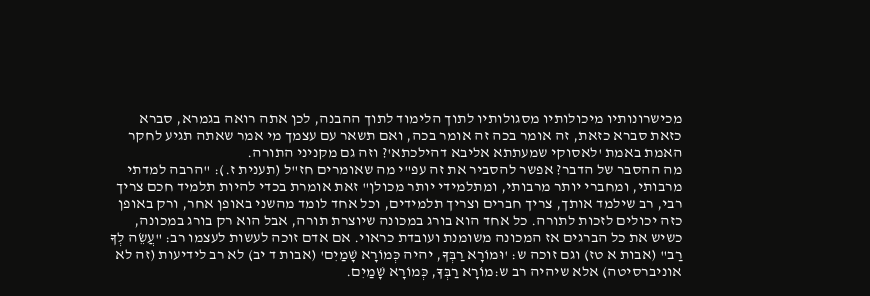מכישרונותיו מיכולותיו מסגולותיו לתוך הלימוד לתוך ההבנה, לכן אתה רואה בגמרא, סברא כזאת סברא כזאת, זה אומר בכה זה אומר בכה, ואם תשאר עם עצמך מי אמר שאתה תגיע לחקר האמת באמת 'לאסוקי שמעתתא אליבא דהילכתא'? וזה גם מקניני התורה.
מה ההסבר של הדבר? אפשר להסביר את זה עפ"י מה שאומרים חז"ל (תענית ז.): "הרבה למדתי מרבותי, ומחברי יותר מרבותי, ומתלמידי יותר מכולן" זאת אומרת בכדי להיות תלמיד חכם צריך רבי, רב שילמד אותך, צריך חברים וצריך תלמידים, וכל אחד לומד מהשני באופן אחר, ורק באופן כזה יכולים לזכות לתורה. כל אחד הוא בורג במכונה שיוצרת תורה, אבל הוא רק בורג במכונה, כשיש את כל הברגים אז המכונה משומנת ועובדת כראוי. אם אדם זוכה לעשות לעצמו רב: "עֲשֵׂה לְךָ רַב" (אבות א טז) וגם זוכה ש: 'וּמוֹרָא רַבְּךָ, יהיה כְּמוֹרָא שָׁמַיִם' (אבות ד יב) לא רב לידיעות (זה לא אוניברסיטה) אלא שיהיה רב ש:מוֹרָא רַבְּךָ, כְּמוֹרָא שָׁמַיִם.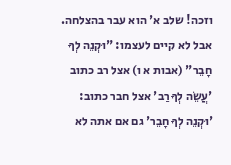וזכה! שלב א' הוא עבר בהצלחה. אבל לא קיים לעצמו: "וּקְנֵה לְךָ חָבֵר" (אבות א ו) אצל רב כתוב 'עֲשֵׂה לְךָ רַב' אצל חבר כתוב: 'וּקְנֵה לְךָ חָבֵר' גם אם אתה לא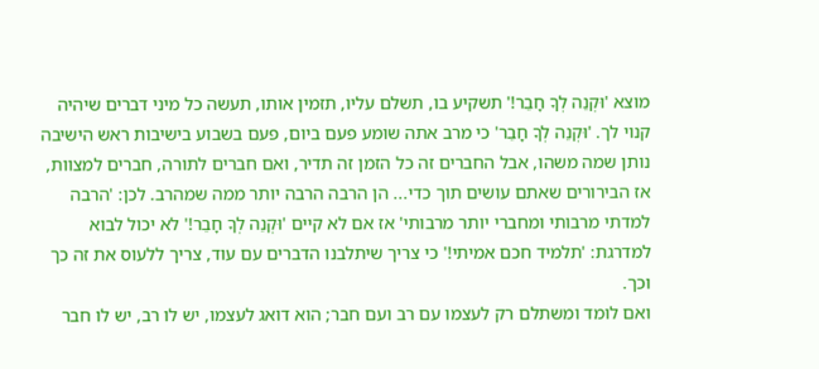מוצא 'וּקְנֵה לְךָ חָבֵר!' תשקיע בו, תשלם עליו, תזמין אותו, תעשה כל מיני דברים שיהיה קנוי לך. 'וּקְנֵה לְךָ חָבֵר' כי מרב אתה שומע פעם ביום, פעם בשבוע בישיבות ראש הישיבה נותן שמה משהו, אבל החברים זה כל הזמן זה תדיר, ואם חברים לתורה, חברים למצוות, אז הבירורים שאתם עושים תוך כדי... הן הרבה הרבה יותר ממה שמהרב. לכן: 'הרבה למדתי מרבותי ומחברי יותר מרבותי' אז אם לא קיים 'וּקְנֵה לְךָ חָבֵר!' לא יכול לבוא למדרגת: 'תלמיד חכם אמיתי!' כי צריך שיתלבנו הדברים עם עוד, צריך ללעוס את זה כך וכך.
ואם לומד ומשתלם רק לעצמו עם רב ועם חבר; הוא דואג לעצמו, יש לו רב, יש לו חבר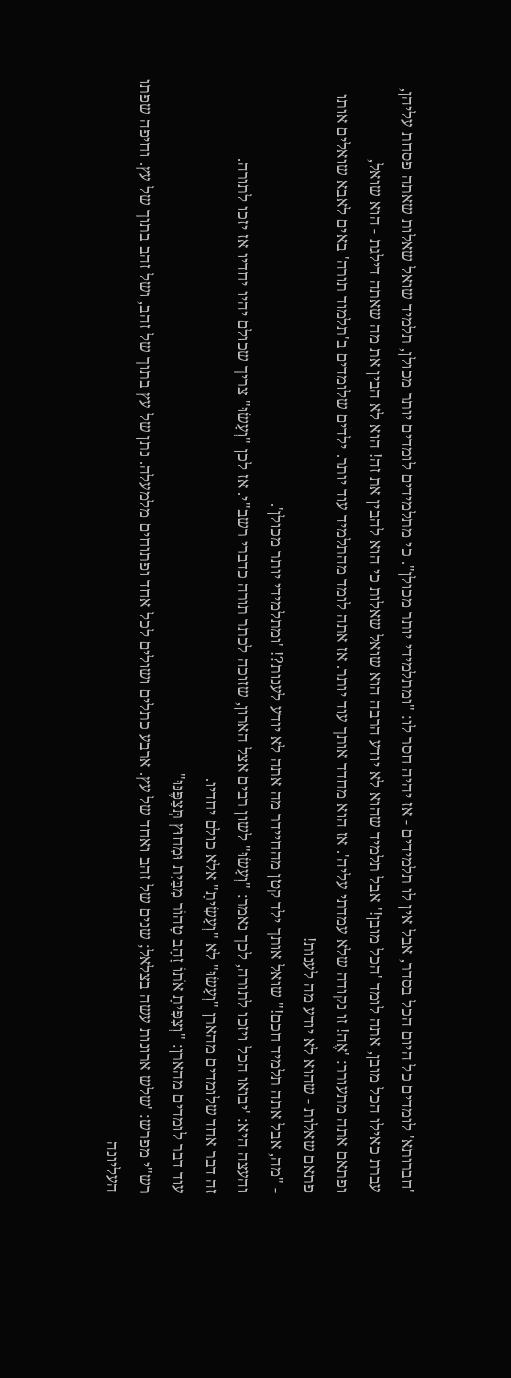'חברותא' לומדים כל היום הכל בסדר, אבל אין לו תלמידים - אז יהיה חסר לו: "ומתלמידי יותר מכולן". כי מתלמידים לומדים יותר מכולן, תלמיד שואל שאלות שאתה פסחת עליהן, עברת כאילו הכל מובן, אתה לומד 'הכל מובן!' אבל תלמיד שהוא לא יודע הרבה הוא שואל שאלות כי הוא להבין את זה! הוא לא הבין את מה שאתה דילגת - הוא שואל,
ופתאם אתה מתעורר: 'אֶה! זו נקודה שלא עמדתי עליה'. אז הוא מחדד אותך עוד יותר. אז אתה לומד מהתלמיד עוד יותר. ילדים שלומדים ב'תלמוד תורה' באים לאבא שואלים אותו פתאם שאלות - שהוא לא יודע מה לענות!
- "מה, אבל אתה תלמיד חכם!" שואל אותך ילד קטן מהחיידר מה אתה לא יודע לענות?! 'ומתלמידי יותר מכולן'.
והעצה היא: 'יבואו הכל ויזכו לתורה, לכך נאמר: "וְעָשׂוּ" לשון רבים אצל הארון, שזוכה לכתר תורה כדברי רשב"י. אז לכן "וְעָשׂוּ" צריך שכולם יהיו יחדיו אז יזכו לתורה.
זה דבר אחד שלומדים מהארן "וְעָשׂוּ" לא "וְעָשִׂיתָ" אלא כולם יחדיו.
עוד דבר לומדים מהארן: "וְצִפִּיתָ אֹתוֹ זָהָב טָהוֹר מִבַּיִת וּמִחוּץ תְּצַפֶּנּוּ"
רש"י מפרש: 'שלש ארונות עשה בצלאל; שנים של זהב ואחד של עץ. ארבע כתלים ושולים לכל אחד ופתוחים מלמעלה. נתן של עץ בתוך של זהב, ושל זהב בתוך של עץ. וחיפה שפתו העליונה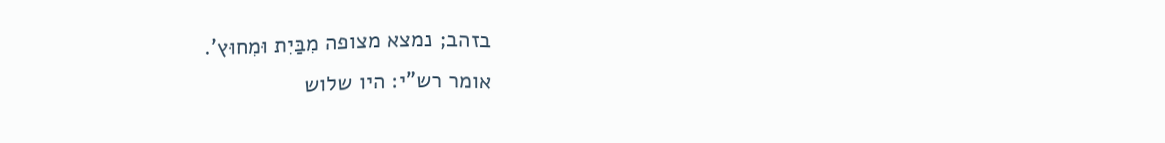בזהב; נמצא מצופה מִבַּיִת וּמִחוּץ'.
אומר רש"י: היו שלוש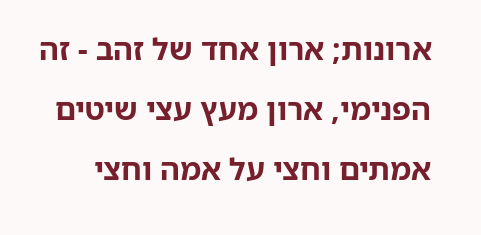ארונות; ארון אחד של זהב - זה הפנימי, ארון מעץ עצי שיטים אמתים וחצי על אמה וחצי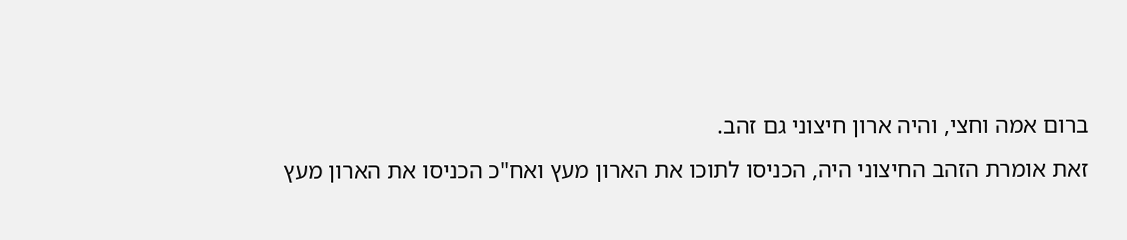ברום אמה וחצי, והיה ארון חיצוני גם זהב.
זאת אומרת הזהב החיצוני היה, הכניסו לתוכו את הארון מעץ ואח"כ הכניסו את הארון מעץ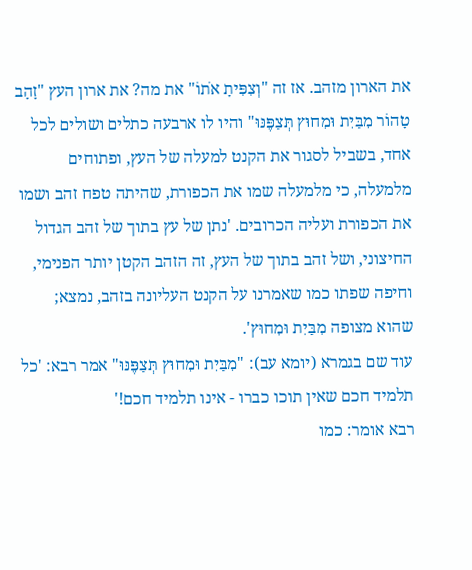את הארון מזהב. אז זה "וְצִפִּיתָ אֹתוֹ" את מה? את ארון העץ "זָהָב טָהוֹר מִבַּיִת וּמִחוּץ תְּצַפֶּנּוּ" והיו לו ארבעה כתלים ושולים לכל אחד, בשביל לסגור את הקנט למעלה של העץ, ופתוחים מלמעלה, כי מלמעלה שמו את הכפורת, שהיתה טפח זהב ושמו את הכפורת ועליה הכרובים. 'נתן של עץ בתוך של זהב הגדול החיצוני, ושל זהב בתוך של העץ, זה הזהב הקטן יותר הפנימי, וחיפה שפתו כמו שאמרנו על הקנט העליונה בזהב, נמצא; שהוא מצופה מִבַּיִת וּמִחוּץ'.
עוד שם בגמרא (יומא עב): "מִבַּיִת וּמִחוּץ תְּצַפֶּנּוּ" אמר רבא: 'כל תלמיד חכם שאין תוכו כברו - אינו תלמיד חכם!'
רבא אומר: כמו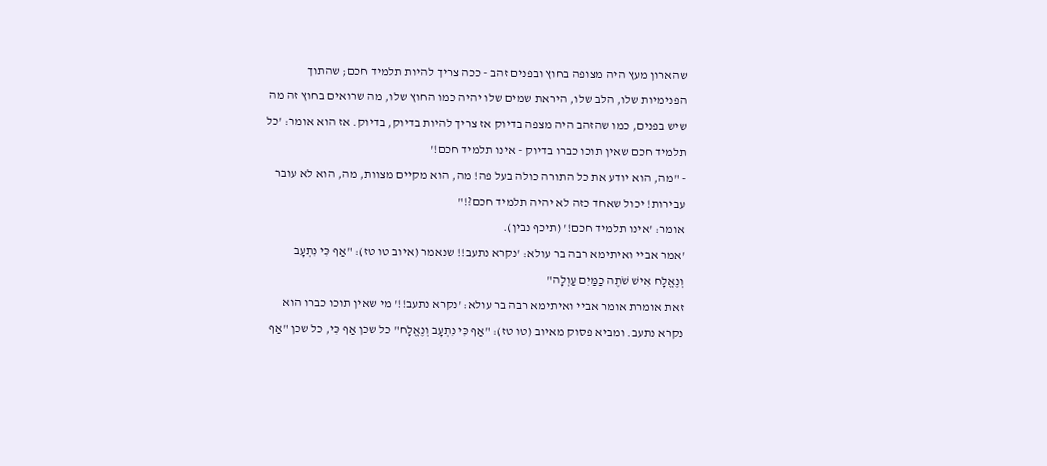שהארון מעץ היה מצופה בחוץ ובפנים זהב - ככה צריך להיות תלמיד חכם; שהתוך הפנימיות שלו, הלב שלו, היראת שמים שלו יהיה כמו החוץ שלו, מה שרואים בחוץ זה מה שיש בפנים, כמו שהזהב היה מצפה בדיוק אז צריך להיות בדיוק, בדיוק. אז הוא אומר: 'כל תלמיד חכם שאין תוכו כברו בדיוק - אינו תלמיד חכם!'
- "מה, הוא יודע את כל התורה כולה בעל פה! מה, הוא מקיים מצוות, מה, הוא לא עובר עבירות! יכול שאחד כזה לא יהיה תלמיד חכם?!"
אומר: 'אינו תלמיד חכם!' (תיכף נבין).
'אמר אביי ואיתימא רבה בר עולא: 'נקרא נתעב!! שנאמר (איוב טו טז): "אַף כִּי נִתְעָב וְנֶאֱלָח אִישׁ שֹׁתֶה כַמַּיִם עַוְלָה"
זאת אומרת אומר אביי ואיתימא רבה בר עולא: 'נקרא נתעב!!' מי שאין תוכו כברו הוא נקרא נתעב. ומביא פסוק מאיוב (טו טז): "אַף כִּי נִתְעָב וְנֶאֱלָח" כל שכן אַף כִּי, כל שכן "אַף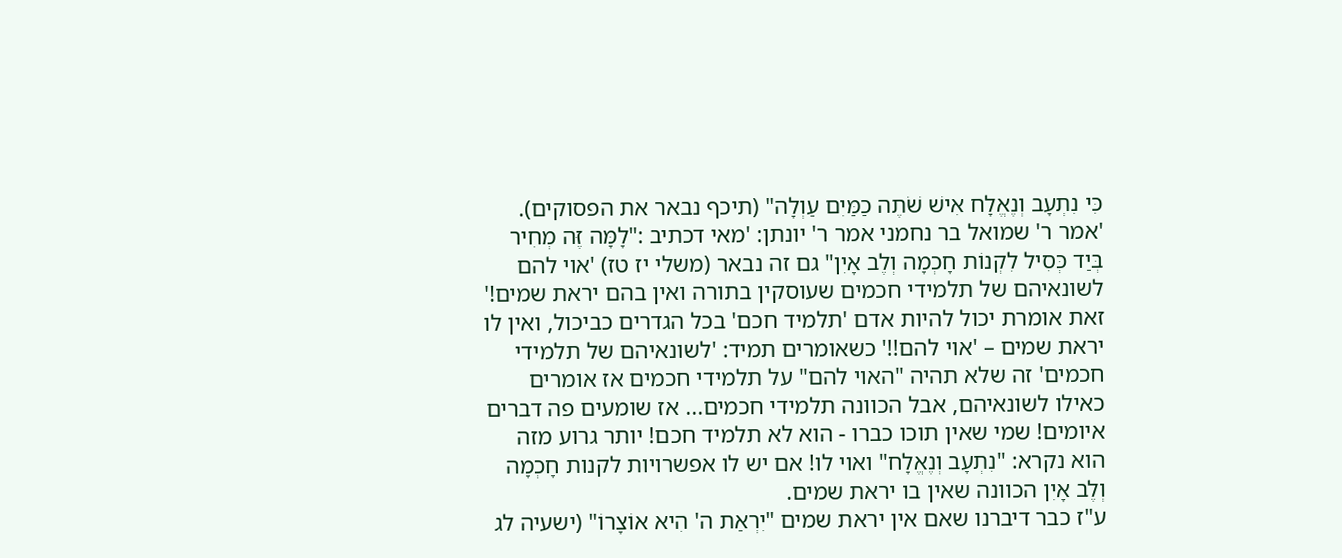כִּי נִתְעָב וְנֶאֱלָח אִישׁ שֹׁתֶה כַמַּיִם עַוְלָה" (תיכף נבאר את הפסוקים).
'אמר ר' שמואל בר נחמני אמר ר' יונתן: 'מאי דכתיב :"לָמָּה זֶּה מְחִיר בְּיַד כְּסִיל לִקְנוֹת חָכְמָה וְלֶב אָיִן" גם זה נבאר (משלי יז טז) 'אוי להם לשונאיהם של תלמידי חכמים שעוסקין בתורה ואין בהם יראת שמים!'
זאת אומרת יכול להיות אדם 'תלמיד חכם' בכל הגדרים כביכול, ואין לו יראת שמים – 'אוי להם!!' כשאומרים תמיד: 'לשונאיהם של תלמידי חכמים' זה שלא תהיה "האוי להם" על תלמידי חכמים אז אומרים כאילו לשונאיהם, אבל הכוונה תלמידי חכמים... אז שומעים פה דברים איומים! שמי שאין תוכו כברו - הוא לא תלמיד חכם! יותר גרוע מזה הוא נקרא: "נִתְעָב וְנֶאֱלָח" ואוי לו! אם יש לו אפשרויות לקנות חָכְמָה וְלֶב אָיִן הכוונה שאין בו יראת שמים.
ע"ז כבר דיברנו שאם אין יראת שמים "יִרְאַת ה' הִיא אוֹצָרוֹ" (ישעיה לג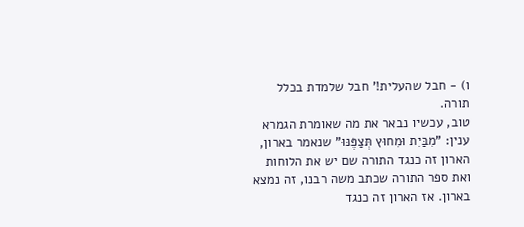ו) - חבל שהעלית!' חבל שלמדת בכלל תורה.
טוב, עכשיו נבאר את מה שאומרת הגמרא ענין: "מִבַּיִת וּמִחוּץ תְּצַפֶּנּוּ" שנאמר בארון, הארון זה כנגד התורה שם יש את הלוחות ואת ספר התורה שכתב משה רבנו, זה נמצא בארון. אז הארון זה כנגד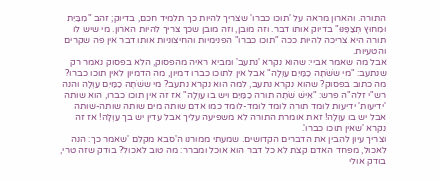התורה. והארון מראה על 'תוכו כברו' שצריך להיות כך תלמיד חכם, בדיוק; זהב "מִבַּיִת וּמִחוּץ תְּצַפֶּנּוּ" בדיוק אותו דבר. וזה מובן, וזה מובן שכך צריך להיות הארון. מי שיש לו תורה היא צריכה להיות ככה "תוכו כברו" הפנימיות והחיצוניות אותו דבר אין פה שקרים והטעיות.
אבל מה שאמר אביי: שהוא נקרא 'נתעב' ומביא ראיה מהפסוק, הלא בפסוק נאמר רק שנתעב: "מי ששֹׁתֶה כַמַּיִם עַוְלָה" אבל אין לתוכו כברו דמיון, מה הדמיון לאין תוכו כברו? מה כתוב בפסוק? שהוא נקרא נתעב, למה הוא נקרא נתעב? מי ששֹׁתֶה כַמַּיִם עַוְלָה והנה רש"י זלה"ה פרש: "אִישׁ שֹׁתֶה תורה כַמַּיִם ויש בו עַוְלָה" אז זה אין תוכו כברו, הוא שותה 'ידיעות' ידיעות לומד תורה לומד לומד-לומד כמו אדם שותה מים שותה שותה-שותה אבל יש בו עַוְלָה! זאת אומרת התורה לא משפיעה עליך אבל עדין יש בך עַוְלָה! אז זה נקרא 'שאין תוכו כברו'.
וצריך עיון להבין את הדברים הקדושים. שמעתי ממורנו ה'סבא מקלם 'שאמר כך: הנה לאכול, מפחד האדם קצת לא כל דבר הוא אוכל ומברר: מה טוב לאכול? בודק שזה טרי, בודק אולי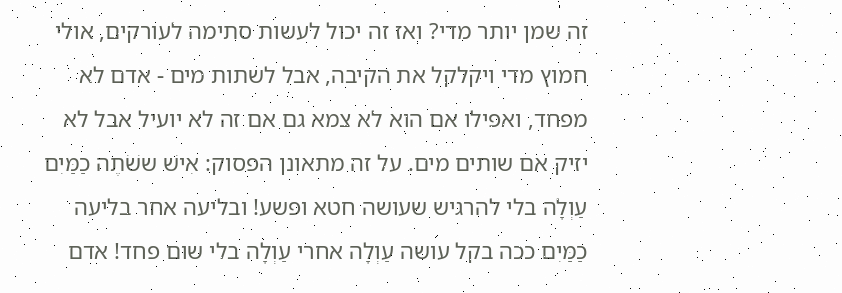זה שמן יותר מדי? ואז זה יכול לעשות סתימה לעורקים, אולי חמוץ מדי ויקלקל את הקיבה, אבל לשתות מים - אדם לא מפחד, ואפילו אם הוא לא צמא גם אם זה לא יועיל אבל לא יזיק אם שותים מים. על זה מתאונן הפסוק: אִישׁ ששֹׁתֶה כַמַּיִם עַוְלָה בלי להרגיש שעושה חטא ופשע! ובליעה אחר בליעה כַמַּיִם ככה בקל עושה עַוְלָה אחרי עַוְלָה בלי שום פחד! אדם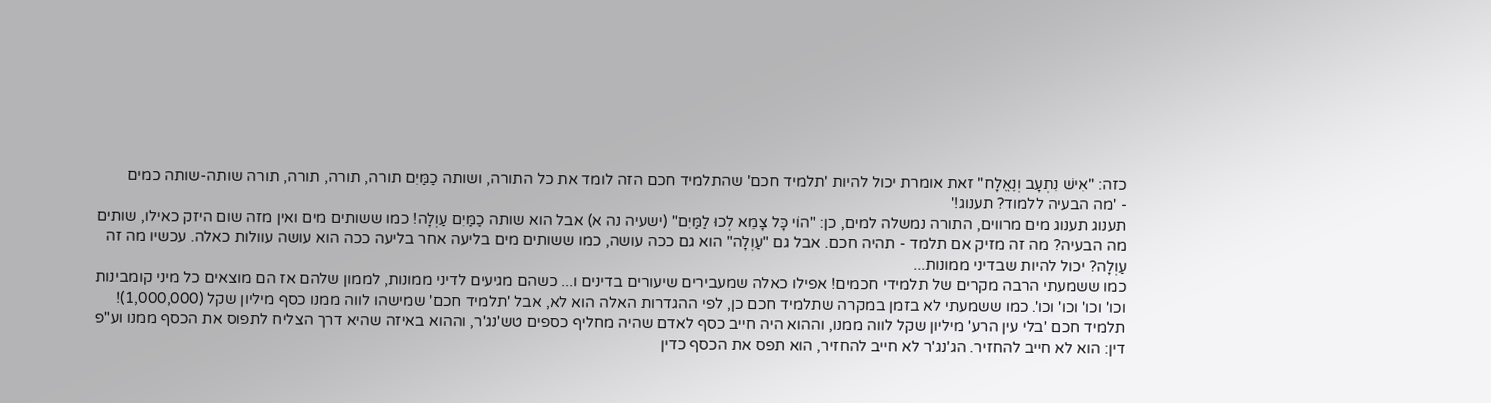כזה: "אִישׁ נִתְעָב וְנֶאֱלָח" זאת אומרת יכול להיות 'תלמיד חכם' שהתלמיד חכם הזה לומד את כל התורה, ושותה כַמַּיִם תורה, תורה, תורה, תורה שותה-שותה כמים
- 'מה הבעיה ללמוד? תענוג!'
תענוג תענוג מים מרווים, התורה נמשלה למים, כן: "הוֹי כָּל צָמֵא לְכוּ לַמַּיִם" (ישעיה נה א) אבל הוא שותה כַמַּיִם עַוְלָה! כמו ששותים מים ואין מזה שום היזק כאילו, שותים מה הבעיה? מה זה מזיק אם תלמד - תהיה חכם. אבל גם "עַוְלָה" הוא גם ככה עושה, כמו ששותים מים בליעה אחר בליעה ככה הוא עושה עוולות כאלה. עכשיו מה זה עַוְלָה? יכול להיות שבדיני ממונות...
כמו ששמעתי הרבה מקרים של תלמידי חכמים! אפילו כאלה שמעבירים שיעורים בדינים ו... כשהם מגיעים לדיני ממונות, לממון שלהם אז הם מוצאים כל מיני קומבינות וכו' וכו' וכו' וכו'. כמו ששמעתי לא בזמן במקרה שתלמיד חכם כן, לפי ההגדרות האלה הוא לא, אבל 'תלמיד חכם' שמישהו לווה ממנו כסף מיליון שקל (1,000,000)! תלמיד חכם 'בלי עין הרע' מיליון שקל לווה ממנו, וההוא היה חייב כסף לאדם שהיה מחליף כספים טש'נג'ר, וההוא באיזה שהיא דרך הצליח לתפוס את הכסף ממנו וע"פ דין: הוא לא חייב להחזיר. הג'נג'ר לא חייב להחזיר, הוא תפס את הכסף כדין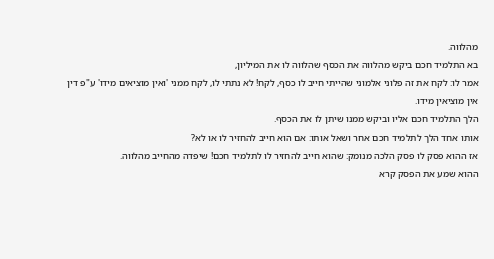מהלווה.
בא התלמיד חכם ביקש מהלווה את הכסף שהלווה לו את המיליון,
אמר לו: לקח את זה פלוני אלמוני שהייתי חייב לו כסף, לקח! לא נתתי לו, לקח ממני 'ואין מוציאים מידו' ע"פ דין אין מוציאין מידו.
הלך התלמיד חכם אליו וביקש ממנו שיתן לו את הכסף.
אותו אחד הלך לתלמיד חכם אחר ושאל אותו: אם הוא חייב להחזיר לו או לא?
אז ההוא פסק לו פסק הלכה מנומק: שהוא חייב להחזיר לו לתלמיד חכם! שיפדה מהחייב מהלווה.
ההוא שמע את הפסק קרא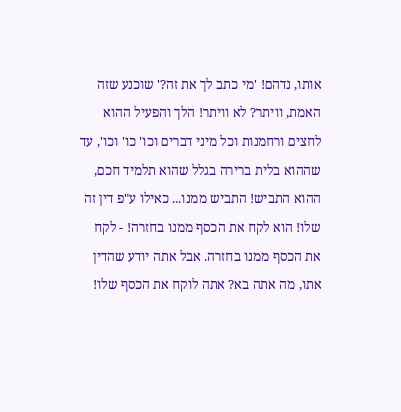אותו, נדהם! 'מי כתב לך את זה?' שוכנע שזה האמת, וויתר? לא וויתר! הלך והפעיל ההוא לחצים ורחמנות וכל מיני דברים וכו' כו' וכו', עד שההוא בלית ברירה בגלל שהוא תלמיד חכם, ההוא התביש! התביש ממנו... כאילו ע"פ דין זה שלו! הוא לקח את הכסף ממנו בחזרה! - לקח את הכסף ממנו בחזרה. אבל אתה יודע שהדין אתו, מה אתה בא? אתה לוקח את הכסף שלו!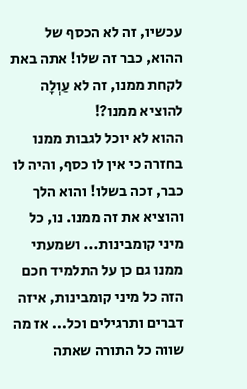עכשיו, זה לא הכסף של ההוא, כבר זה שלו! אתה באת לקחת ממנו, זה לא עַוְלָה להוציא ממנו?!
ההוא לא יוכל לגבות ממנו בחזרה כי אין לו כסף, והיה לו כבר, זכה בשלו! והוא הלך והוציא את זה ממנו. נו, כל מיני קומבינות... ושמעתי ממנו גם כן על התלמיד חכם הזה כל מיני קומבינות, איזה דברים ותרגילים וכל... אז מה שווה כל התורה שאתה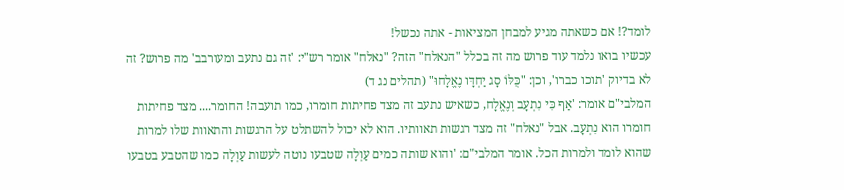לומד?! אם כשאתה מגיע למבחן המציאות - אתה נכשל!
עכשיו בואו נלמד עוד פרוש מה זה בכלל "הנאלח" הזה? "נאלח" אומר רש"י: 'זה גם נתעב ומעורבב' מה פרוש? זה לא בדיוק 'תוכו כברו', וכן: "כֻּלּוֹ סָג יַחְדָּו נֶאֱלָחוּ" (תהלים נג ד)
המלבי"ם אומר: 'אַף כִּי נִתְעָב וְנֶאֱלָח, כשאיש נתעב זה מצד פחיתות חומרו, כמו תועבה! החומר.... מצד פחיתות חומרו הוא נִתְעָב. אבל "נאלח" זה מצד רגשות תאוותיו. הוא לא יכול להשתלט על הרגשות והתאוות שלו למרות שהוא לומד ולמרות הכל. אומר המלבי"ם: 'והוא שותה כמים עַוְלָה שטבעו נוטה לעשות עַוְלָה כמו שהטבע בטבעו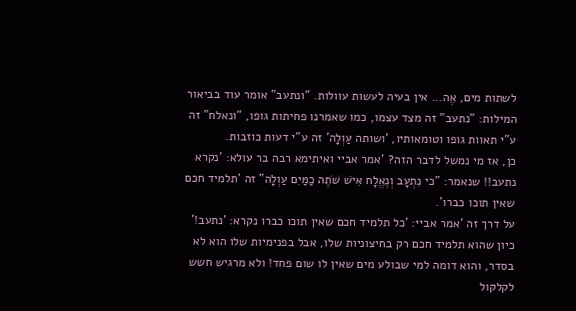לשתות מים, אֶה... אין בעיה לעשות עוולות. "ונתעב" אומר עוד בביאור המילות: "נתעב" זה מצד עצמו, כמו שאמרנו פחיתות גופו, "ונאלח" זה ע"י תאוות גופו וטומאותיו, 'ושותה עַוְלָה' זה ע"י דעות כוזבות.
כן, אז מי נמשל לדבר הזה? 'אמר אביי ואיתימא רבה בר עולא: 'נקרא נתעב!! שנאמר: "כי נִתְעָב וְנֶאֱלָח אִישׁ שֹׁתֶה כַמַּיִם עַוְלָה" זה 'תלמיד חכם שאין תוכו כברו'.
על דרך זה 'אמר אביי: 'כל תלמיד חכם שאין תוכו כברו נקרא: 'נתעב!' כיון שהוא תלמיד חכם רק בחיצוניות שלו, אבל בפנימיות שלו הוא לא בסדר, והוא דומה למי שבולע מים שאין לו שום פחד! ולא מרגיש חשש לקלקול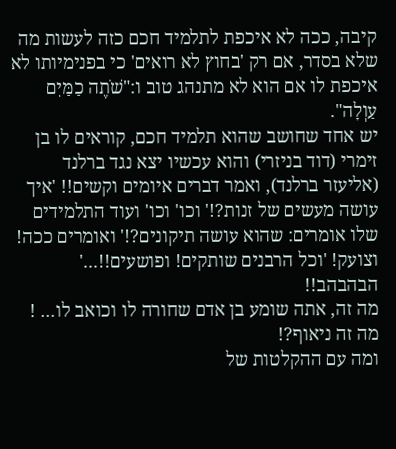קיבה, ככה לא איכפת לתלמיד חכם כזה לעשות מה שלא בסדר, אם רק 'בחוץ לא רואים' כי בפנימיותו לא איכפת לו אם הוא לא מתנהג טוב ו:"שֹׁתֶה כַמַּיִם עַוְלָה".
יש אחד שחושב שהוא תלמיד חכם, קוראים לו בן זימרי (דוד בניזרי) והוא עכשיו יצא נגד ברלנד (אליעזר ברלנד), ואמר דברים איומים וקשים!! 'איך עושה מעשים של זנות?!' וכו' וכו' ועוד התלמידים שלו אומרים: שהוא עושה תיקונים?!' ואומרים ככה! וצועק! 'וכל הרבנים שותקים! ופושעים!!...' הבהבהב!!
מה זה, אתה שומע בן אדם שחורה לו וכואב לו... ! מה זה ניאוף?!
ומה עם ההקלטות של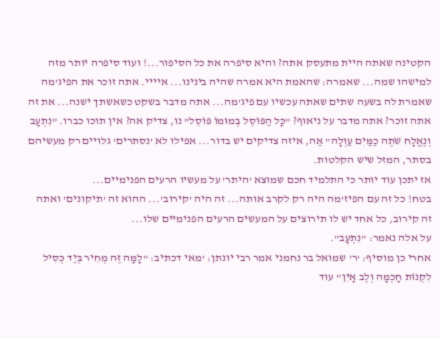הקטינה שאתה היית מתעסק אתה? והיא סיפרה את כל הסיפור...! ועוד סיפרה יותר מזה למישהו שמה... שאמרה: שהאמת היא אמרה שהיה בינינו... איייי. אתה זוכר את הפיג'מה שאמרת לה בשעה שתים שאתה עכשיו עם פיג'מה... אתה מדבר בשקט כשאשתך ישנה... את זה אתה זוכר? אתה מדבר על ניאוף? "כָּל הַפּוֹסֵל בְּמוּמוֹ פּוֹסֵל" נו, צדיק אה? אין תוכו כברו. "נִתְעָב וְנֶאֱלָח שֹׁתֶה כַמַּיִם עַוְלָה" אַה, איזה צדיקים יש בדור... אפילו לא 'נסתרים' גלויים רק מעשיהם בסתר, המזל שיש הקלטות.
אז יתכן עוד יותר כי התלמיד חכם שמוצא 'היתר' על מעשיו הרעים הפנימיים...
בטח! כל זה עם הפיז'מה היה רק לקרב אותה... זה היה 'קירוב'... ההוא זה 'תיקונים' ואתה זה קירוב, כל אחד יש לו תירוצים על המעשים הרעים הפנימיים שלו...
על אלה נאמר: "נִתְעָב".
אחרי כן מוסיף: 'ר' שמואל בר נחמני אמר רבי יונתן: 'מאי דכתיב: "לָמָּה זֶּה מְחִיר בְּיַד כְּסִיל לִקְנוֹת חָכְמָה וְלֶב אָיִן" עוד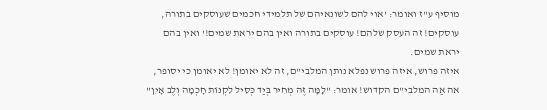מוסיף ע"ז ואומר: 'אוי להם לשונאיהם של תלמידי חכמים שעוסקים בתורה, עוסקים! זה העסק שלהם! עוסקים בתורה ואין בהם יראת שמים!' ואין בהם יראת שמים.
איזה פרוש, איזה פרוש נפלא נותן המלבי"ם, זה לא יאומן! לא יאומן כי יסופר, אה אַה המלבי"ם הקדוש! אומר: "לָמָּה זֶּה מְחִיר בְּיַד כְּסִיל לִקְנוֹת חָכְמָה וְלֶב אָיִן"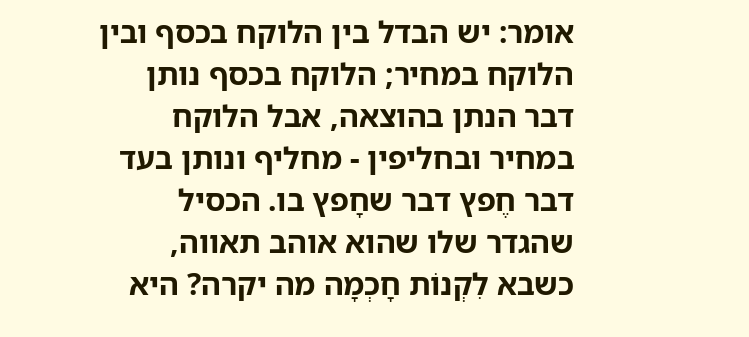אומר: יש הבדל בין הלוקח בכסף ובין הלוקח במחיר; הלוקח בכסף נותן דבר הנתן בהוצאה, אבל הלוקח במחיר ובחליפין - מחליף ונותן בעד דבר חֶפץ דבר שחָפץ בו. הכסיל שהגדר שלו שהוא אוהב תאווה, כשבא לִקְנוֹת חָכְמָה מה יקרה? היא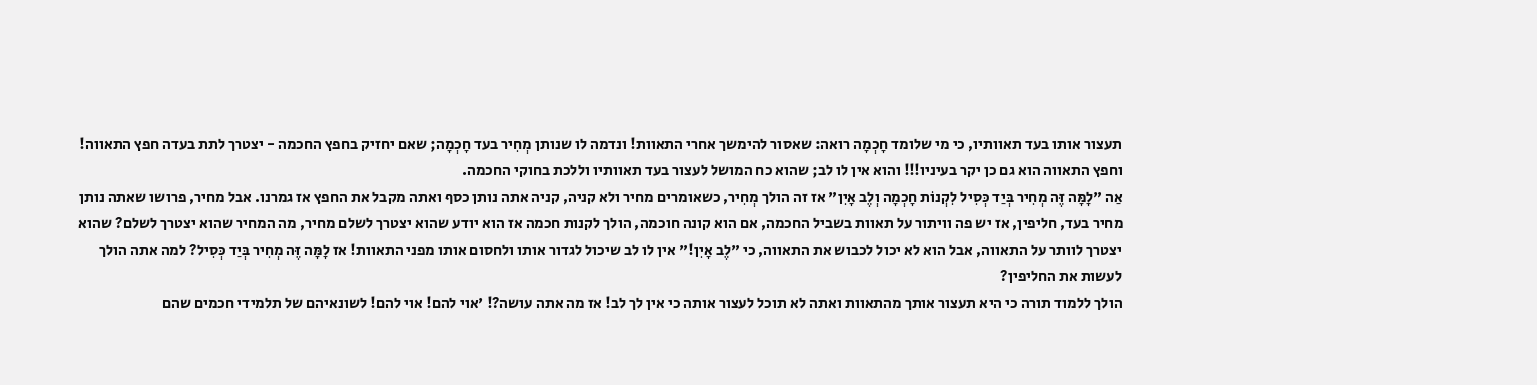תעצור אותו בעד תאוותיו, כי מי שלומד חָכְמָה רואה: שאסור להימשך אחרי התאוות! ונדמה לו שנותן מְחִיר בעד חָכְמָה; שאם יחזיק בחפץ החכמה - יצטרך לתת בעדה חפץ התאווה! וחפץ התאווה הוא גם כן יקר בעיניו!!! והוא אין לו לב; שהוא כח המושל לעצור בעד תאוותיו וללכת בחוקי החכמה.
אַה "לָמָּה זֶּה מְחִיר בְּיַד כְּסִיל לִקְנוֹת חָכְמָה וְלֶב אָיִן" אז זה הולך מְחִיר, כשאומרים מחיר ולא קניה, קניה אתה נותן כסף ואתה מקבל את החפץ אז גמרנו. אבל מחיר, פרושו שאתה נותן מחיר בעד, חליפין, אז יש פה וויתור על תאוות בשביל החכמה, אם הוא קונה חוכמה, הולך לקנות חכמה אז הוא יודע שהוא יצטרך לשלם מחיר, מה המחיר שהוא יצטרך לשלם? שהוא יצטרך לוותר על התאווה, אבל הוא לא יכול לכבוש את התאווה, כי "לֶב אָיִן!" אין לו לב שיכול לגדור אותו ולחסום אותו מפני התאוות! אז לָמָּה זֶּה מְחִיר בְּיַד כְּסִיל? למה אתה הולך לעשות את החליפין?
הולך ללמוד תורה כי היא תעצור אותך מהתאוות ואתה לא תוכל לעצור אותה כי אין לך לב! אז מה אתה עושה?! 'אוי להם! אוי להם! לשונאיהם של תלמידי חכמים שהם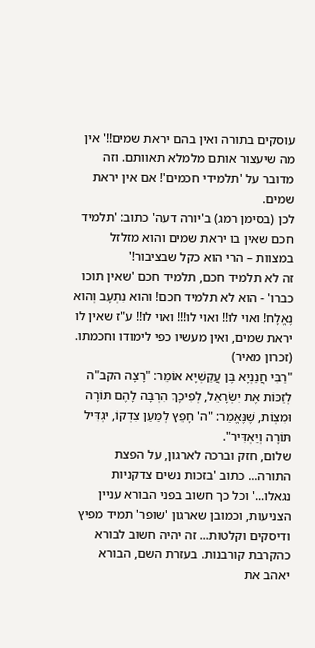עוסקים בתורה ואין בהם יראת שמים!!' אין מה שיעצור אותם מלמלא תאוותם. וזה מדובר על 'תלמידי חכמים'! אם אין יראת שמים.
לכן (בסימן רמג) ב'יורה דעה' כתוב: 'תלמיד חכם שאין בו יראת שמים והוא מזלזל במצוות – הרי הוא כקל שבציבור!'
זה לא תלמיד חכם, תלמיד חכם 'שאין תוכו כברו' - הוא לא תלמיד חכם! והוא נִתְעָב וְהוא נֶאֱלָח! ואוי לו!! ואוי לו!!! ואוי לו!! ע"ז שאין לו יראת שמים, ואין מעשיו כפי לימודו וחכמתו.
(זכרון מאיר)
"רַבִּי חֲנַנְיָא בֶּן עֲקַשְׁיָא אוֹמֵר: "רָצָה הקב"ה לְזַכּוֹת אֶת יִשְׂרָאֵל, לְפִיכָךְ הִרְבָּה לָהֶם תּוֹרָה וּמִצְוֹת, שֶׁנֶּאֱמַר: "ה' חָפֵץ לְמַעַן צִדְקוֹ, יגְדִּיל תּוֹרָה וְיַאְדִּיר".
שלום, חזק וברכה לארגון, על הפצת התורה... כתוב 'בזכות נשים צדקניות נגאלו...' וכל כך חשוב בפני הבורא עניין הצניעות, וכמובן שארגון 'שופר' תמיד מפיץ ודיסקים וקלטות... זה יהיה חשוב לבורא כהקרבת קורבנות. בעזרת השם, הבורא יאהב את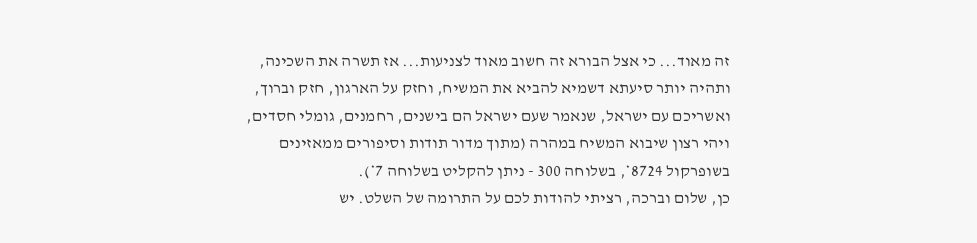זה מאוד... כי אצל הבורא זה חשוב מאוד לצניעות... אז תשרה את השכינה, ותהיה יותר סיעתא דשמיא להביא את המשיח, וחזק על הארגון, חזק וברוך, ואשריכם עם ישראל, שנאמר שעם ישראל הם בישנים, רחמנים, גומלי חסדים, ויהי רצון שיבוא המשיח במהרה (מתוך מדור תודות וסיפורים ממאזינים בשופרקול 8724*, בשלוחה 300 - ניתן להקליט בשלוחה 7*).
כן, שלום וברכה, רציתי להודות לכם על התרומה של השלט. יש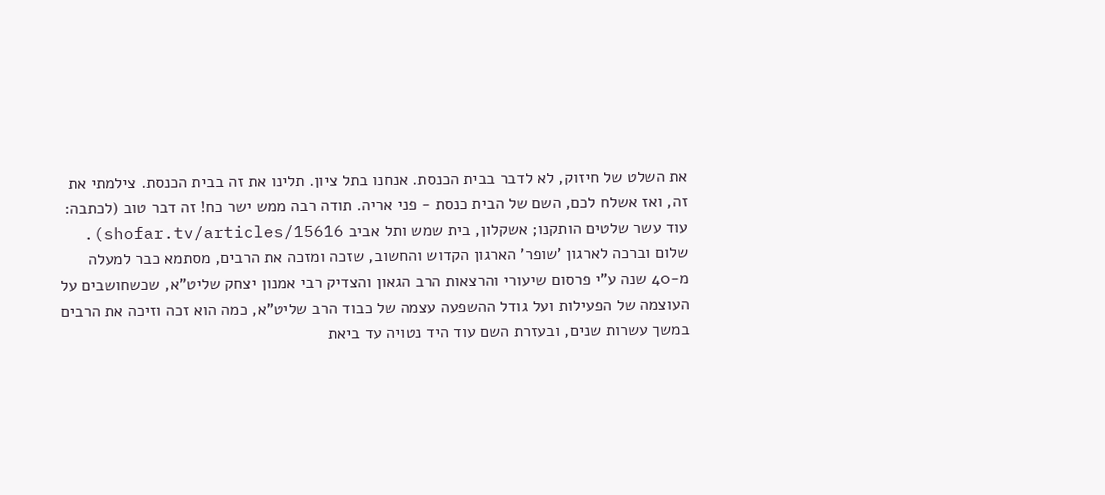את השלט של חיזוק, לא לדבר בבית הכנסת. אנחנו בתל ציון. תלינו את זה בבית הכנסת. צילמתי את זה, ואז אשלח לכם, השם של הבית כנסת - פני אריה. תודה רבה ממש ישר כח! זה דבר טוב (לכתבה: עוד עשר שלטים הותקנו; אשקלון, בית שמש ותל אביב shofar.tv/articles/15616).
שלום וברכה לארגון 'שופר' הארגון הקדוש והחשוב, שזכה ומזכה את הרבים, מסתמא כבר למעלה מ-40 שנה ע"י פרסום שיעורי והרצאות הרב הגאון והצדיק רבי אמנון יצחק שליט"א, שכשחושבים על העוצמה של הפעילות ועל גודל ההשפעה עצמה של כבוד הרב שליט"א, כמה הוא זכה וזיכה את הרבים במשך עשרות שנים, ובעזרת השם עוד היד נטויה עד ביאת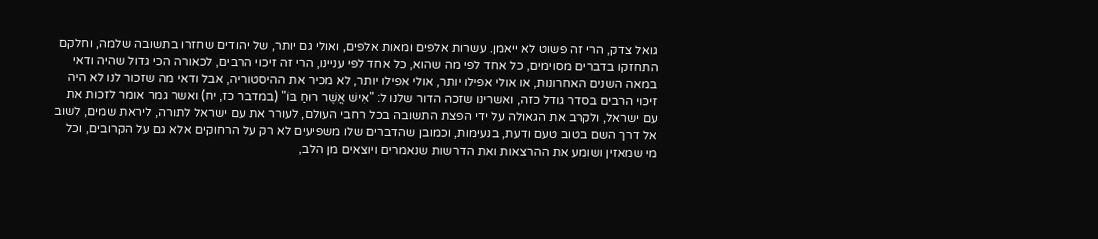גואל צדק, הרי זה פשוט לא ייאמן. עשרות אלפים ומאות אלפים, ואולי גם יותר, של יהודים שחזרו בתשובה שלמה, וחלקם התחזקו בדברים מסוימים, כל אחד לפי מה שהוא, כל אחד לפי עניינו, הרי זה זיכוי הרבים, לכאורה הכי גדול שהיה ודאי במאה השנים האחרונות, או אולי אפילו יותר, אולי אפילו יותר, לא מכיר את ההיסטוריה, אבל ודאי מה שזכור לנו לא היה זיכוי הרבים בסדר גודל כזה, ואשרינו שזכה הדור שלנו ל: "אִישׁ אֲשֶׁר רוּחַ בּוֹ" (במדבר כז, יח) ואשר גמר אומר לזכות את עם ישראל, ולקרב את הגאולה על ידי הפצת התשובה בכל רחבי העולם, לעורר את עם ישראל לתורה, ליראת שמים, לשוב אל דרך השם בטוב טעם ודעת, בנעימות, וכמובן שהדברים שלו משפיעים לא רק על הרחוקים אלא גם על הקרובים, וכל מי שמאזין ושומע את ההרצאות ואת הדרשות שנאמרים ויוצאים מן הלב,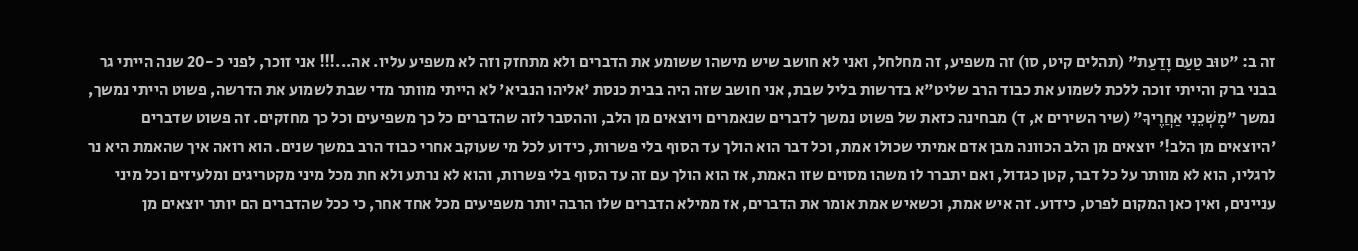זה ב: "טוּב טַעַם וָדַעַת" (תהלים קיט, סו) זה משפיע, זה מחלחל, ואני לא חושב שיש מישהו ששומע את הדברים ולא מתחזק וזה לא משפיע עליו. אה...!!! אני זוכר, לפני כ -20 שנה הייתי גר בבני ברק והייתי זוכה ללכת לשמוע את כבוד הרב שליט"א בדרשות בליל שבת, אני חושב שזה היה בבית כנסת 'אליהו הנביא' לא הייתי מוותר מדי שבת לשמוע את הדרשה, פשוט הייתי נמשך, נמשך "מׇשְׁכֵנִי אַחֲרֶיךָ" (שיר השירים א, ד) מבחינה כזאת של פשוט נמשך לדברים שנאמרים ויוצאים מן הלב, וההסבר לזה שהדברים כל כך משפיעים וכל כך מחזקים. זה פשוט שדברים 'היוצאים מן הלב!' יוצאים מן הלב הכוונה מבן אדם אמיתי שכולו אמת, וכל דבר הוא הולך עד הסוף בלי פשרות, כידוע לכל מי שעוקב אחרי כבוד הרב במשך שנים. הוא רואה איך שהאמת היא נר לרגליו, הוא לא מוותר על כל דבר, קטן כגדול, ואם יתברר לו משהו מסוים שזו האמת, אז הוא הולך עם זה עד הסוף בלי פשרות, והוא לא נרתע ולא חת מכל מיני מקטריגים ומלעיזים וכל מיני עניינים, ואין כאן המקום לפרט, כידוע. זה איש אמת, וכשאיש אמת אומר את הדברים, אז ממילא הדברים שלו הרבה יותר משפיעים מכל אחד אחר, כי ככל שהדברים הם יותר יוצאים מן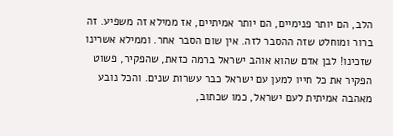הלב, הם יותר פנימיים, הם יותר אמיתיים, אז ממילא זה משפיע. זה ברור ומוחלט שזה ההסבר לזה. אין שום הסבר אחר. וממילא אשרינו שזכינו! לבן אדם שהוא אוהב ישראל ברמה כזאת, שהפקיר, פשוט הפקיר את כל חייו למען עם ישראל כבר עשרות שנים. והכל נובע מאהבה אמיתית לעם ישראל, כמו שכתוב,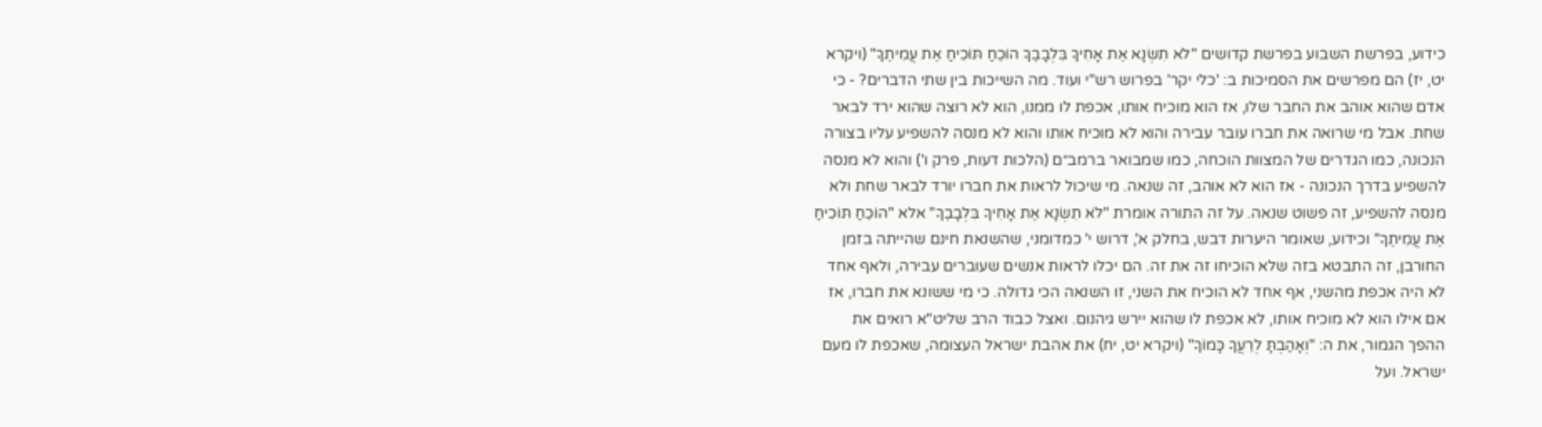כידוע, בפרשת השבוע בפרשת קדושים "לֹא תִשְׂנָא אֶת אָחִיךָ בִּלְבָבֶךָ הוֹכֵחַ תּוֹכִיחַ אֶת עֲמִיתֶךָ" (ויקרא יט, יז) הם מפרשים את הסמיכות ב: 'כלי יקר' בפרוש רש"י ועוד. מה השייכות בין שתי הדברים? - כי אדם שהוא אוהב את החבר שלו, אז הוא מוכיח אותו, אכפת לו ממנו, הוא לא רוצה שהוא ירד לבאר שחת. אבל מי שרואה את חברו עובר עבירה והוא לא מוכיח אותו והוא לא מנסה להשפיע עליו בצורה הנכונה, כמו הגדרים של המצוות הוכחה, כמו שמבואר ברמב״ם (הלכות דעות, פרק ו') והוא לא מנסה להשפיע בדרך הנכונה - אז הוא לא אוהב, זה שנאה. מי שיכול לראות את חברו יורד לבאר שחת ולא מנסה להשפיע, זה פשוט שנאה. על זה התורה אומרת "לֹא תִשְׂנָא אֶת אָחִיךָ בִּלְבָבֶךָ" אלא "הוֹכֵחַ תּוֹכִיחַ אֶת עֲמִיתֶךָ" וכידוע, שאומר היערות דבש, בחלק א', דרוש י' כמדומני, שהשנאת חינם שהייתה בזמן החורבן, זה התבטא בזה שלא הוכיחו זה את זה. הם יכלו לראות אנשים שעוברים עבירה, ולאף אחד לא היה אכפת מהשני, אף אחד לא הוכיח את השני, זו השנאה הכי גדולה. כי מי ששונא את חברו, אז אם אילו הוא לא מוכיח אותו, לא אכפת לו שהוא יירש גיהנום. ואצל כבוד הרב שליט"א רואים את ההפך הגמור, את ה: "וְאָהַבְתָּ לְרֵעֲךָ כָּמוֹךָ" (ויקרא יט, יח) את אהבת ישראל העצומה, שאכפת לו מעם ישראל. ועל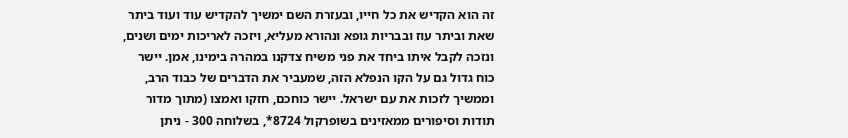זה הוא הקדיש את כל חייו, ובעזרת השם ימשיך להקדיש עוד ועוד ביתר שאת וביתר עוז ובבריות גופא ונהורא מעליא, ויזכה לאריכות ימים ושנים, ונזכה לקבל איתו ביחד את פני משיח צדקנו במהרה בימינו, אמן. יישר כוח גדול גם על הקו הנפלא הזה, שמעביר את הדברים של כבוד הרב, וממשיך לזכות את עם ישראל. יישר כוחכם, חזקו ואמצו (מתוך מדור תודות וסיפורים ממאזינים בשופרקול 8724*, בשלוחה 300 - ניתן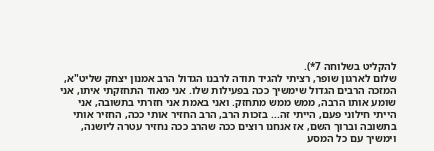להקליט בשלוחה 7*).
שלום לארגון שופר, רציתי להגיד תודה לרבנו הגדול הרב אמנון יצחק שליט"א, המזכה הרבים הגדול שימשיך ככה בפעילות שלו. אני מאוד התחזקתי איתו, אני שומע אותו הרבה, ממש ממש מתחזק. ואני באמת אני חזרתי בתשובה, אני הייתי חילוני פעם, הייתי זה... בזכות הרב, הרב החזיר אותי ככה, החזיר אותי בתשובה וברוך השם, אז אנחנו רוצים ככה שהרב ככה נחזיר עטרה ליושנה, וימשיך עם כל המסע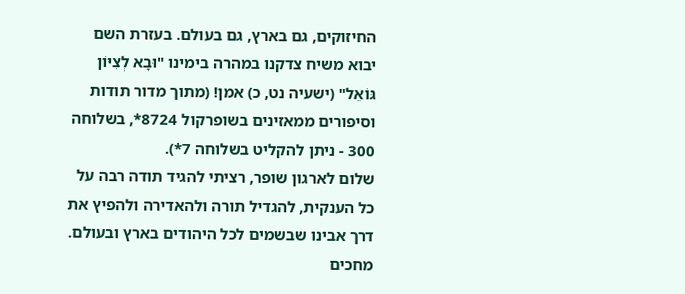החיזוקים, גם בארץ, גם בעולם. בעזרת השם יבוא משיח צדקנו במהרה בימינו "וּבָא לְצִיּוֹן גּוֹאֵל" (ישעיה נט, כ) אמן! (מתוך מדור תודות וסיפורים ממאזינים בשופרקול 8724*, בשלוחה 300 - ניתן להקליט בשלוחה 7*).
שלום לארגון שופר, רציתי להגיד תודה רבה על כל הענקית, להגדיל תורה ולהאדירה ולהפיץ את דרך אבינו שבשמים לכל היהודים בארץ ובעולם. מחכים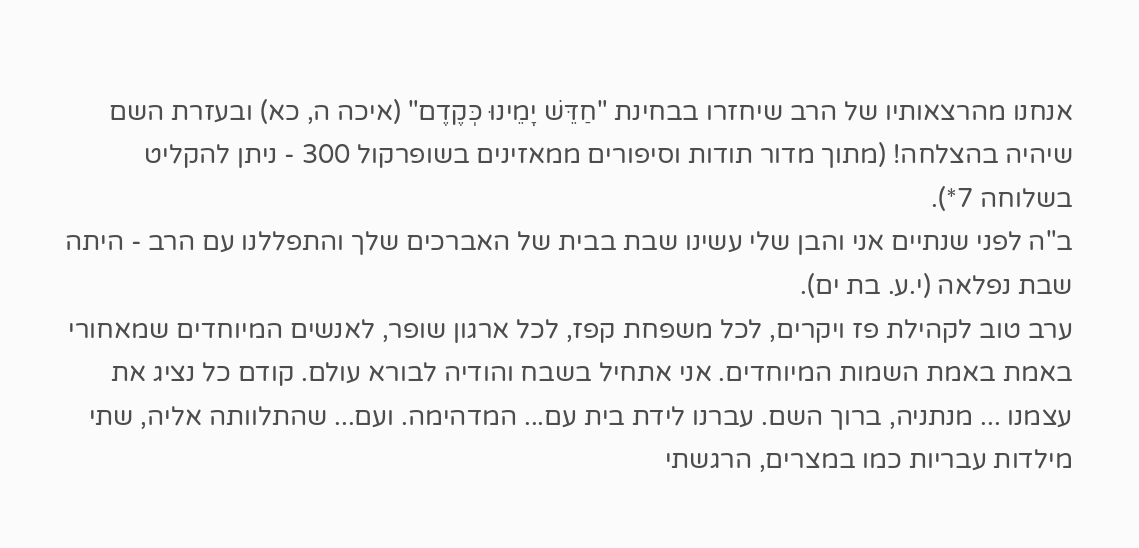אנחנו מהרצאותיו של הרב שיחזרו בבחינת "חַדֵּשׁ יָמֵינוּ כְּקֶדֶם" (איכה ה, כא) ובעזרת השם שיהיה בהצלחה! (מתוך מדור תודות וסיפורים ממאזינים בשופרקול 300 - ניתן להקליט בשלוחה 7*).
ב"ה לפני שנתיים אני והבן שלי עשינו שבת בבית של האברכים שלך והתפללנו עם הרב - היתה שבת נפלאה (י.ע. בת ים).
ערב טוב לקהילת פז ויקרים, לכל משפחת קפז, לכל ארגון שופר, לאנשים המיוחדים שמאחורי באמת באמת השמות המיוחדים. אני אתחיל בשבח והודיה לבורא עולם. קודם כל נציג את עצמנו ... מנתניה, ברוך השם. עברנו לידת בית עם... המדהימה. ועם... שהתלוותה אליה, שתי מילדות עבריות כמו במצרים, הרגשתי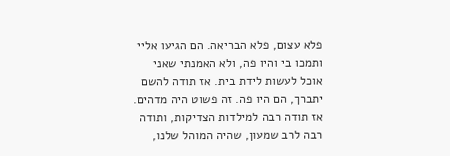פלא עצום, פלא הבריאה. הם הגיעו אליי ותמכו בי והיו פה, ולא האמנתי שאני אוכל לעשות לידת בית. אז תודה להשם יתברך, הם היו פה. זה פשוט היה מדהים. אז תודה רבה למילדות הצדיקות, ותודה רבה לרב שמעון, שהיה המוהל שלנו,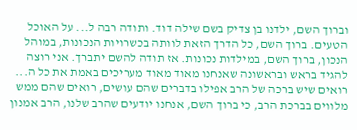וברוך השם, ילדנו בן צדיק בשם שילה דוד. ותודה רבה ל... על האוכל הטעים. ברוך השם, כל הדרך הזאת לוותה בכשרויות הנכונות, במוהל הנכון, ברוך השם, במילדות נכונות. אז תודה להשם יתברך. אני רוצה להגיד בראש ובראשונה שאנחנו מאוד מאוד מעריכים באמת את כל ה... רואים שיש ברכה של הרב אפילו בדברים שהם עושים, רואים שהם ממש מלווים בברכת הרב, כי ברוך השם, אנחנו יודעים שהרב שלנו, הרב אמנון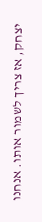יצחק, אז צריך לשמור אותו. אנחנו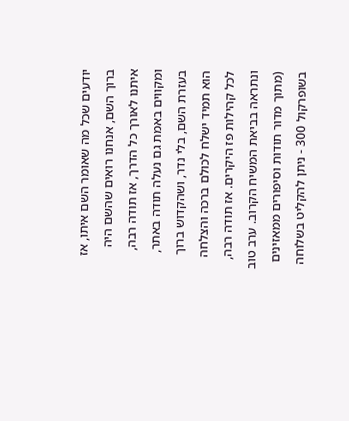יודעים שכל מה שאומר השם איתו, אז ברוך השם, אנחנו רואים שהשם היה איתנו לאורך כל הדרך, אז תודה רבה, ומקווים באמת גם נעלה תודה באתר, בעזרת השם, בלי נדר, ושהקדוש ברוך הוא תמיד ישלח לכולם ברכה והצלחה לכל קהילות פז היקרים. אז תודה רבה, ונתראה בביאת המשיח הקרוב. ערב טוב (מתוך מדור תודות וסיפורים ממאזינים בשופרקול 300 - ניתן להקליט בשלוחה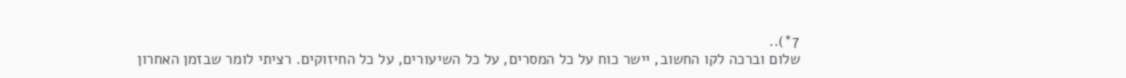7*)..
שלום וברכה לקו החשוב, יישר כוח על כל המסרים, על כל השיעורים, על כל החיזוקים. רציתי לומר שבזמן האחרון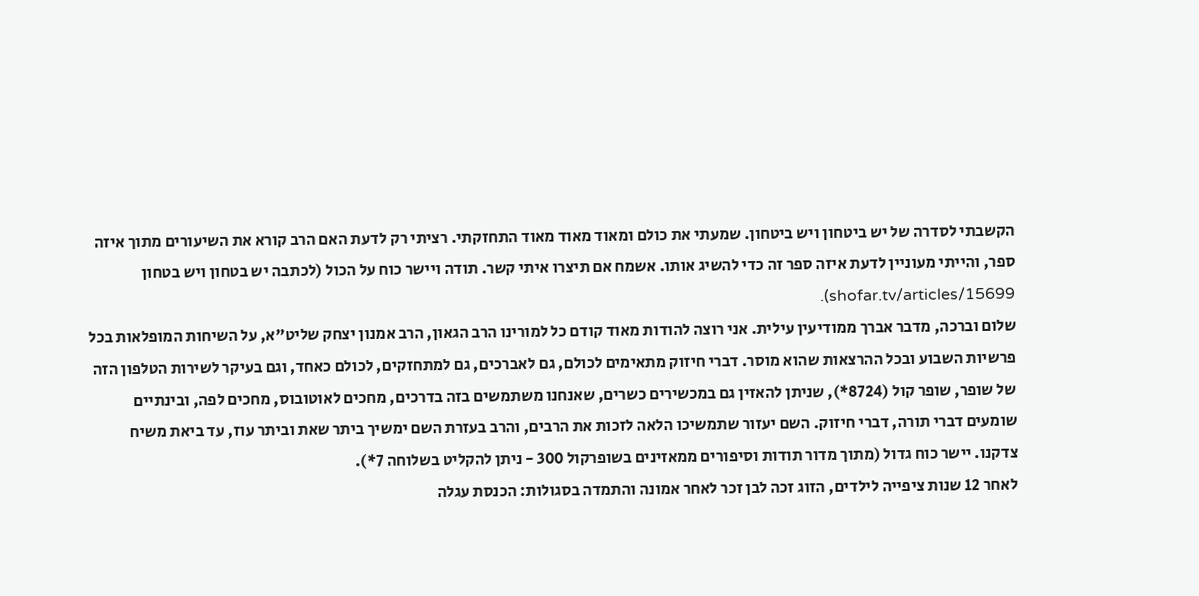הקשבתי לסדרה של יש ביטחון ויש ביטחון. שמעתי את כולם ומאוד מאוד מאוד התחזקתי. רציתי רק לדעת האם הרב קורא את השיעורים מתוך איזה ספר, והייתי מעוניין לדעת איזה ספר זה כדי להשיג אותו. אשמח אם תיצרו איתי קשר. תודה ויישר כוח על הכול (לכתבה יש בטחון ויש בטחון shofar.tv/articles/15699).
שלום וברכה, מדבר אברך ממודיעין עילית. אני רוצה להודות מאוד קודם כל למורינו הרב הגאון, הרב אמנון יצחק שליט"א, על השיחות המופלאות בכל פרשיות השבוע ובכל ההרצאות שהוא מוסר. דברי חיזוק מתאימים לכולם, גם לאברכים, גם למתחזקים, לכולם כאחד, וגם בעיקר לשירות הטלפון הזה של שופר, שופר קול (8724*), שניתן להאזין גם במכשירים כשרים, שאנחנו משתמשים בזה בדרכים, מחכים לאוטובוס, מחכים לפה, ובינתיים שומעים דברי תורה, דברי חיזוק. השם יעזור שתמשיכו הלאה לזכות את הרבים, והרב בעזרת השם ימשיך ביתר שאת וביתר עוז, עד ביאת משיח צדקנו. יישר כוח גדול (מתוך מדור תודות וסיפורים ממאזינים בשופרקול 300 - ניתן להקליט בשלוחה 7*).
לאחר 12 שנות ציפייה לילדים, הזוג זכה לבן זכר לאחר אמונה והתמדה בסגולות: הכנסת עגלה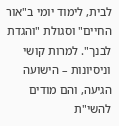לבית, לימוד יומי ב"אור החיים" וסגולת "והגדת לבנך". למרות קושי וניסיונות – הישועה הגיעה, והם מודים להשי"ת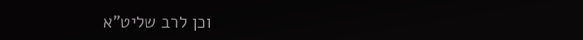וכן לרב שליט"א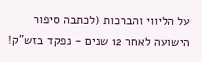על הליווי והברכות (לכתבה סיפור הישועה לאחר 12 שנים - נפקד בזש"ק!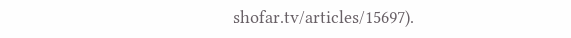shofar.tv/articles/15697).